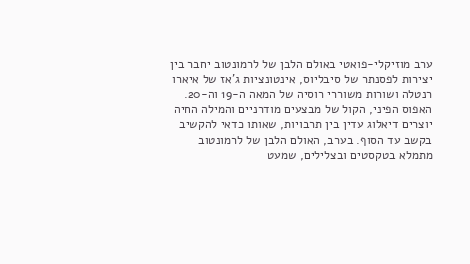ערב מוזיקלי-פואטי באולם הלבן של לרמונטוב יחבר בין יצירות לפסנתר של סיבליוס, אינטונציות ג'אז של איארו רנטלה ושורות משוררי רוסיה של המאה ה-19 וה-20. האפוס הפיני, הקול של מבצעים מודרניים והמילה החיה יוצרים דיאלוג עדין בין תרבויות, שאותו כדאי להקשיב בקשב עד הסוף. בערב, האולם הלבן של לרמונטוב מתמלא בטקסטים ובצלילים, שמעט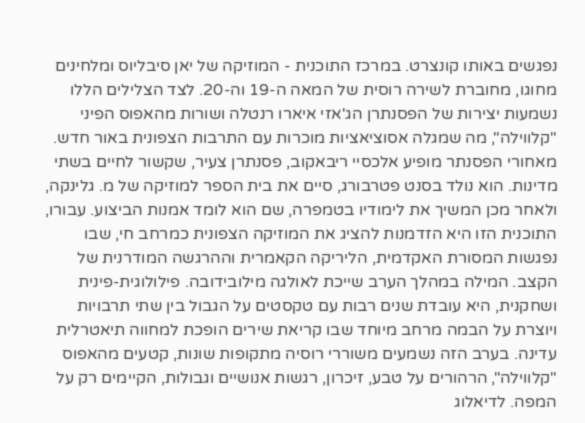נפגשים באותו קונצרט. במרכז התוכנית - המוזיקה של יאן סיבליוס ומלחינים מחוגו, מחוברת לשירה רוסית של המאה ה-19 וה-20. לצד הצלילים הללו נשמעות יצירות של הפסנתרן הג'אזי איארו רנטלה ושורות מהאפוס הפיני "קלווילה", מה שמגלה אסוציאציות מוכרות עם התרבות הצפונית באור חדש. מאחורי הפסנתר מופיע אלכסיי ריבאקוב, פסנתרן צעיר, שקשור לחיים בשתי מדינות. הוא נולד בסנט פטרבורג, סיים את בית הספר למוזיקה של מ. גלינקה, ולאחר מכן המשיך את לימודיו בטמפרה, שם הוא לומד אמנות הביצוע. עבורו, התוכנית הזו היא הזדמנות להציג את המוזיקה הצפונית כמרחב חי, שבו נפגשות המסורת האקדמית, הליריקה הקאמרית וההרגשה המודרנית של הקצב. המילה במהלך הערב שייכת לאולגה מילובידובה. פילולוגית-פינית ושחקנית, היא עובדת שנים רבות עם טקסטים על הגבול בין שתי תרבויות ויוצרת על הבמה מרחב מיוחד שבו קריאת שירים הופכת למחווה תיאטרלית עדינה. בערב הזה נשמעים משוררי רוסיה מתקופות שונות, קטעים מהאפוס "קלווילה", הרהורים על טבע, זיכרון, רגשות אנושיים וגבולות, הקיימים רק על המפה. לדיאלוג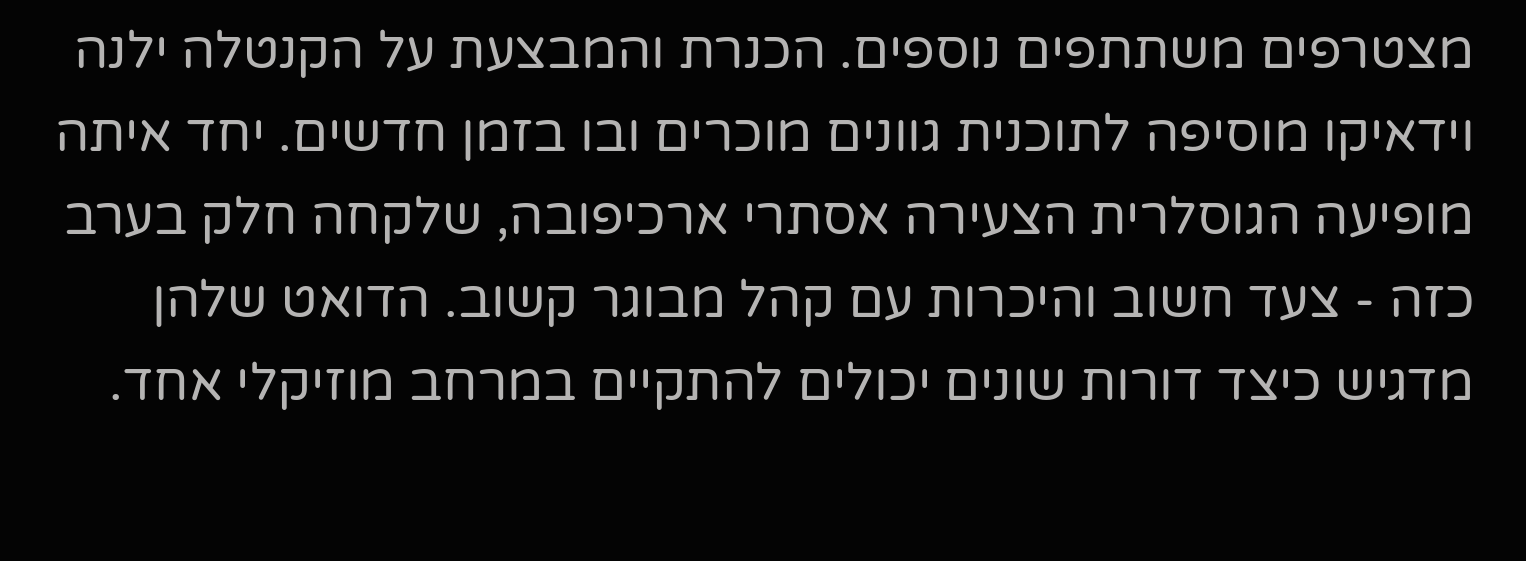מצטרפים משתתפים נוספים. הכנרת והמבצעת על הקנטלה ילנה וידאיקו מוסיפה לתוכנית גוונים מוכרים ובו בזמן חדשים. יחד איתה מופיעה הגוסלרית הצעירה אסתרי ארכיפובה, שלקחה חלק בערב כזה - צעד חשוב והיכרות עם קהל מבוגר קשוב. הדואט שלהן מדגיש כיצד דורות שונים יכולים להתקיים במרחב מוזיקלי אחד.